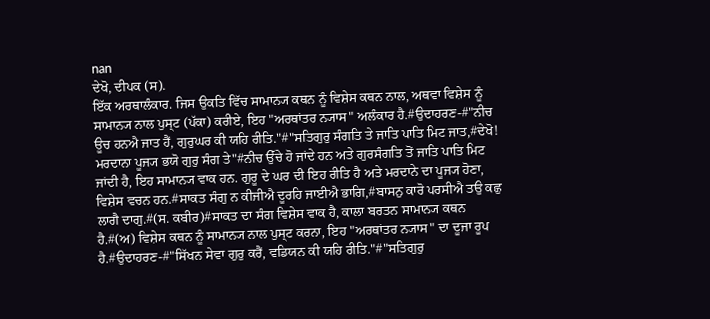nan
ਦੇਖੋ, ਦੀਪਕ (ਸ).
ਇੱਕ ਅਰਥਾਲੰਕਾਰ. ਜਿਸ ਉਕਤਿ ਵਿੱਚ ਸਾਮਾਨ੍ਯ ਕਥਨ ਨੂੰ ਵਿਸ਼ੇਸ ਕਥਨ ਨਾਲ, ਅਥਵਾ ਵਿਸ਼ੇਸ ਨੂੰ ਸਾਮਾਨ੍ਯ ਨਾਲ ਪੁਸ੍ਟ (ਪੱਕਾ) ਕਰੀਏ, ਇਹ "ਅਰਥਾਂਤਰ ਨ੍ਯਾਸ" ਅਲੰਕਾਰ ਹੈ.#ਉਦਾਹਰਣ-#"ਨੀਚ ਊਚ ਹਨਐ ਜਾਤ ਹੈਂ, ਗੁਰੁਘਰ ਕੀ ਯਹਿ ਰੀਤਿ."#"ਸਤਿਗੁਰੁ ਸੰਗਤਿ ਤੇ ਜਾਤਿ ਪਾਤਿ ਮਿਟ ਜਾਤ,#ਦੇਖੋ! ਮਰਦਾਨਾ ਪੂਜ੍ਯ ਭਯੋ ਗੁਰੁ ਸੰਗ ਤੇ"#ਨੀਚ ਉੱਚੇ ਹੋ ਜਾਂਦੇ ਹਨ ਅਤੇ ਗੁਰਸੰਗਤਿ ਤੋਂ ਜਾਤਿ ਪਾਤਿ ਮਿਟ ਜਾਂਦੀ ਹੈ, ਇਹ ਸਾਮਾਨ੍ਯ ਵਾਕ ਹਨ. ਗੁਰੂ ਦੇ ਘਰ ਦੀ ਇਹ ਰੀਤਿ ਹੈ ਅਤੇ ਮਰਦਾਨੇ ਦਾ ਪੂਜ੍ਯ ਹੋਣਾ, ਵਿਸ਼ੇਸ ਵਚਨ ਹਨ.#ਸਾਕਤ ਸੰਗੁ ਨ ਕੀਜੀਐ ਦੂਰਹਿ ਜਾਈਐ ਭਾਗਿ,#ਬਾਸਨੁ ਕਾਰੋ ਪਰਸੀਐ ਤਉ ਕਛੁ ਲਾਗੈ ਦਾਗੁ.#(ਸ. ਕਬੀਰ)#ਸਾਕਤ ਦਾ ਸੰਗ ਵਿਸ਼ੇਸ ਵਾਕ ਹੈ, ਕਾਲਾ ਬਰਤਨ ਸਾਮਾਨ੍ਯ ਕਥਨ ਹੈ.#(ਅ) ਵਿਸ਼ੇਸ ਕਥਨ ਨੂੰ ਸਾਮਾਨ੍ਯ ਨਾਲ ਪੁਸ੍ਟ ਕਰਨਾ, ਇਹ "ਅਰਥਾਂਤਰ ਨ੍ਯਾਸ" ਦਾ ਦੂਜਾ ਰੂਪ ਹੈ.#ਉਦਾਹਰਣ-#"ਸਿੱਖਨ ਸੇਵਾ ਗੁਰੁ ਕਰੈਂ, ਵਡਿਯਨ ਕੀ ਯਹਿ ਰੀਤਿ."#"ਸਤਿਗੁਰੁ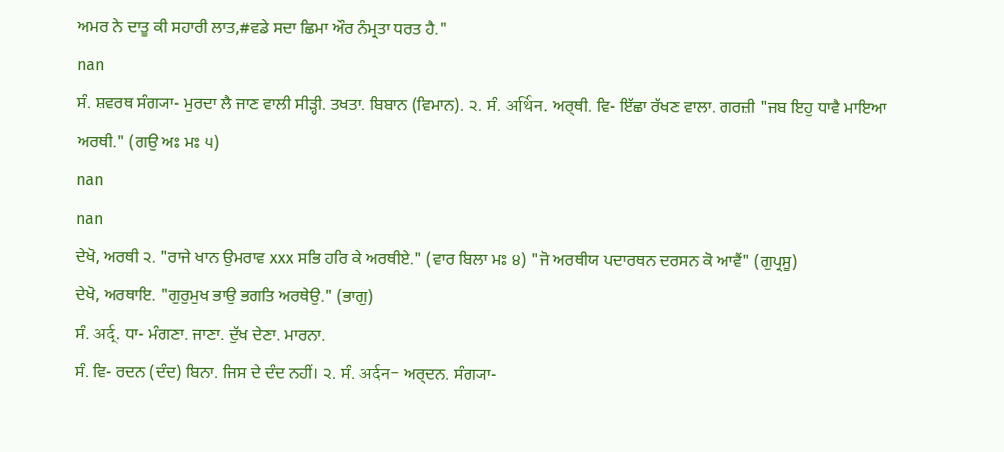ਅਮਰ ਨੇ ਦਾਤੂ ਕੀ ਸਹਾਰੀ ਲਾਤ,#ਵਡੇ ਸਦਾ ਛਿਮਾ ਔਰ ਨੰਮ੍ਰਤਾ ਧਰਤ ਹੈ."
nan
ਸੰ. ਸ਼ਵਰਥ ਸੰਗ੍ਯਾ- ਮੁਰਦਾ ਲੈ ਜਾਣ ਵਾਲੀ ਸੀੜ੍ਹੀ. ਤਖਤਾ. ਬਿਬਾਨ (ਵਿਮਾਨ). ੨. ਸੰ. अर्थिन. ਅਰ੍ਥੀ. ਵਿ- ਇੱਛਾ ਰੱਖਣ ਵਾਲਾ. ਗਰਜ਼ੀ "ਜਬ ਇਹੁ ਧਾਵੈ ਮਾਇਆ ਅਰਥੀ." (ਗਉ ਅਃ ਮਃ ੫)
nan
nan
ਦੇਖੋ, ਅਰਥੀ ੨. "ਰਾਜੇ ਖਾਨ ਉਮਰਾਵ xxx ਸਭਿ ਹਰਿ ਕੇ ਅਰਥੀਏ." (ਵਾਰ ਬਿਲਾ ਮਃ ੪) "ਜੋ ਅਰਥੀਯ ਪਦਾਰਥਨ ਦਰਸਨ ਕੋ ਆਵੈਂ" (ਗੁਪ੍ਰਸੂ)
ਦੇਖੋ, ਅਰਥਾਇ. "ਗੁਰੁਮੁਖ ਭਾਉ ਭਗਤਿ ਅਰਥੇਉ." (ਭਾਗੁ)
ਸੰ. अर्द्. ਧਾ- ਮੰਗਣਾ. ਜਾਣਾ. ਦੁੱਖ ਦੇਣਾ. ਮਾਰਨਾ.
ਸੰ. ਵਿ- ਰਦਨ (ਦੰਦ) ਬਿਨਾ. ਜਿਸ ਦੇ ਦੰਦ ਨਹੀਂ। ੨. ਸੰ. अर्दन- ਅਰ੍ਦਨ. ਸੰਗ੍ਯਾ-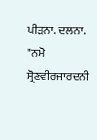ਪੀੜਨਾ. ਦਲਨਾ. "ਨਮੋ ਸ੍ਰੋਣਵੀਰਜਾਰਦਨੀ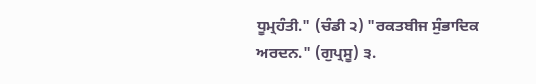ਧੂਮ੍ਰਹੰਤੀ." (ਚੰਡੀ ੨) "ਰਕਤਬੀਜ ਸੁੰਭਾਦਿਕ ਅਰਦਨ." (ਗੁਪ੍ਰਸੂ) ੩.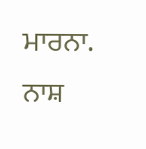ਮਾਰਨਾ. ਨਾਸ਼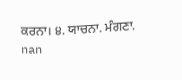ਕਰਨਾ। ੪. ਯਾਚਨਾ. ਮੰਗਣਾ.
nan